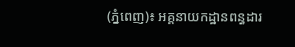(ភ្នំពេញ)៖ អគ្គនាយកដ្ឋានពន្ធដារ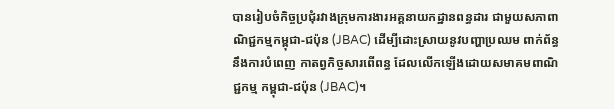បានរៀបចំកិច្ចប្រជុំរវាងក្រុមការងារអគ្គនាយកដ្ឋានពន្ធដារ ជាមួយសភាពាណិជ្ជកម្មកម្ពុជា-ជប៉ុន (JBAC) ដើម្បីដោះស្រាយនូវបញ្ហាប្រឈម ពាក់ព័ន្ធនឹងការបំពេញ កាតព្វកិច្ចសារពើពន្ធ ដែលលើកឡើងដោយសមាគមពាណិជ្ជកម្ម កម្ពុជា-ជប៉ុន (JBAC)។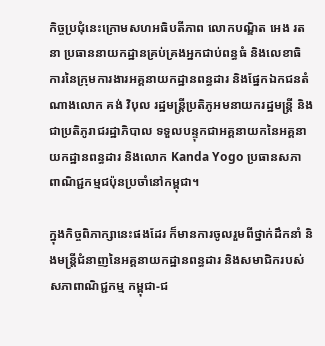កិច្ចប្រជុំនេះក្រោមសហអធិបតីភាព លោកបណ្ឌិត អេង រតនា ប្រធាននាយកដ្ឋានគ្រប់គ្រងអ្នកជាប់ពន្ធធំ និងលេខាធិការនៃក្រុមការងារអគ្គនាយកដ្ឋានពន្ធដារ និងផ្នែកឯកជនតំណាងលោក គង់ វិបុល រដ្ឋមន្ត្រីប្រតិភូអមនាយករដ្ឋមន្ត្រី និងជាប្រតិភូរាជរដ្ឋាភិបាល ទទួលបន្ទុកជាអគ្គនាយកនៃអគ្គនាយកដ្ឋានពន្ធដារ និងលោក Kanda Yogo ប្រធានសភាពាណិជ្ជកម្មជប៉ុនប្រចាំនៅកម្ពុជា។

ក្នុងកិច្ចពិភាក្សានេះផងដែរ ក៏មានការចូលរួមពីថ្នាក់ដឹកនាំ និងមន្ត្រីជំនាញនៃអគ្គនាយកដ្ឋានពន្ធដារ និងសមាជិករបស់សភាពាណិជ្ជកម្ម កម្ពុជា-ជ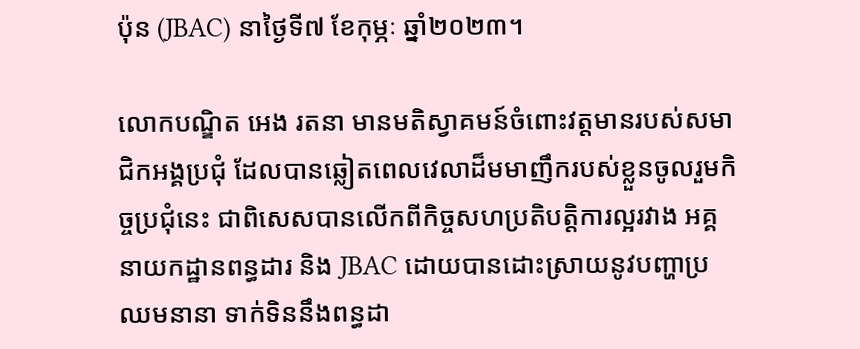ប៉ុន (JBAC) នាថ្ងៃទី៧ ខែកុម្ភៈ ឆ្នាំ២០២៣។

លោកបណ្ឌិត អេង រតនា មានមតិស្វាគមន៍ចំពោះវត្តមានរបស់សមាជិកអង្គប្រជុំ ដែលបានឆ្លៀតពេលវេលាដ៏មមាញឹករបស់ខ្លួនចូលរួមកិច្ចប្រជុំនេះ ជាពិសេសបានលើកពីកិច្ចសហប្រតិបត្តិការល្អរវាង អគ្គនាយកដ្ឋានពន្ធដារ និង JBAC ដោយបានដោះស្រាយនូវបញ្ហាប្រឈមនានា ទាក់ទិននឹងពន្ធដា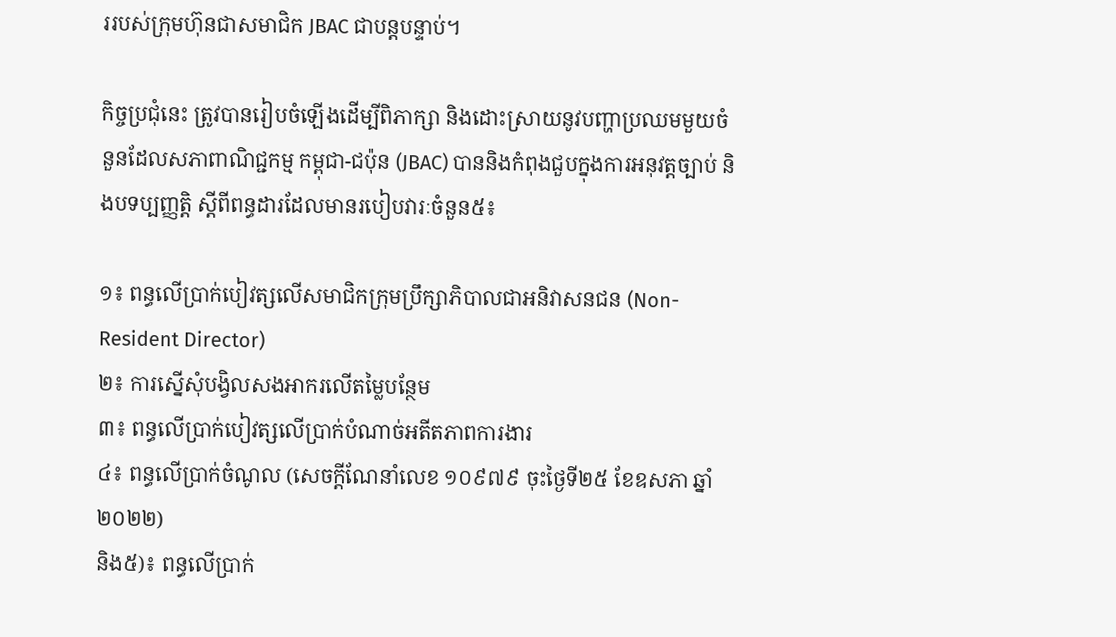ររបស់ក្រុមហ៊ុនជាសមាជិក JBAC ជាបន្តបន្ទាប់។

កិច្ចប្រជុំនេះ ត្រូវបានរៀបចំឡើងដើម្បីពិភាក្សា និងដោះស្រាយនូវបញ្ហាប្រឈមមួយចំនួនដែលសភាពាណិជ្ជកម្ម កម្ពុជា-ជប៉ុន (JBAC) បាននិងកំពុងជួបក្នុងការអនុវត្តច្បាប់ និងបទប្បញ្ញត្តិ ស្តីពីពន្ធដារដែលមានរបៀបវារៈចំនួន៥៖

១៖ ពន្ធលើប្រាក់បៀវត្សលើសមាជិកក្រុមប្រឹក្សាភិបាលជាអនិវាសនជន (Non-Resident Director)
២៖ ការស្នើសុំបង្វិលសងអាករលើតម្លៃបន្ថែម
៣៖ ពន្ធលើប្រាក់បៀវត្សលើប្រាក់បំណាច់អតីតភាពការងារ
៤៖ ពន្ធលើប្រាក់ចំណូល (សេចក្តីណែនាំលេខ ១០៩៧៩ ចុះថ្ងៃទី២៥ ខែឧសភា ឆ្នាំ២០២២)
និង៥)៖ ពន្ធលើប្រាក់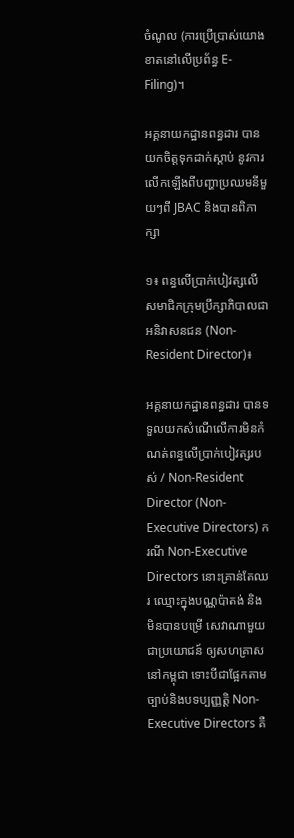ចំណូល (ការប្រើប្រាស់យោងខាតនៅលើប្រព័ន្ធ E-Filing)។

អគ្គនាយកដ្ឋានពន្ធដារ បានយកចិត្តទុកដាក់ស្តាប់ នូវការលើកឡើងពីបញ្ហាប្រឈមនីមួយៗពី JBAC និងបានពិភាក្សា

១៖ ពន្ធលើប្រាក់បៀវត្សលើសមាជិកក្រុមប្រឹក្សាភិបាលជាអនិវាសនជន (Non-Resident Director)៖

អគ្គនាយកដ្ឋានពន្ធដារ បានទទួលយកសំណើលើការមិនកំណត់ពន្ធលើប្រាក់បៀវត្សរបស់ / Non-Resident Director (Non-Executive Directors) ករណី Non-Executive Directors នោះគ្រាន់តែឈរ ឈ្មោះក្នុងបណ្ណប៉ាតង់ និងមិនបានបម្រើ សេវាណាមួយជាប្រយោជន៍ ឲ្យសហគ្រាសនៅកម្ពុជា ទោះបីជាផ្អែកតាមច្បាប់និងបទប្បញ្ញត្តិ Non-Executive Directors គឺ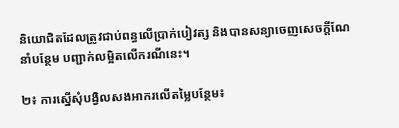និយោជិតដែលត្រូវជាប់ពន្ធលើប្រាក់បៀវត្ស និងបានសន្យាចេញសេចក្ដីណែនាំបន្ថែម បញ្ជាក់លម្អិតលើករណីនេះ។

២៖ ការស្នើសុំបង្វិលសងអាករលើតម្លៃបន្ថែម៖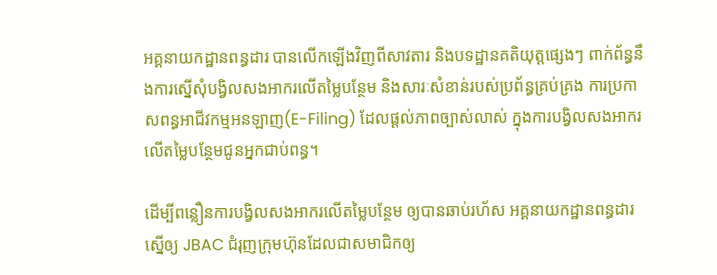អគ្គនាយកដ្ឋានពន្ធដារ បានលើកឡើងវិញពីសាវតារ និងបទដ្ឋានគតិយុត្តផ្សេងៗ ពាក់ព័ន្ធនឹងការស្នើសុំបង្វិលសងអាករលើតម្លៃបន្ថែម និងសារៈសំខាន់របស់ប្រព័ន្ធគ្រប់គ្រង ការប្រកាសពន្ធអាជីវកម្មអនឡាញ(E-Filing) ដែលផ្តល់ភាពច្បាស់លាស់ ក្នុងការបង្វិលសងអាករលើតម្លៃបន្ថែមជូនអ្នកជាប់ពន្ធ។

ដើម្បីពន្លឿនការបង្វិលសងអាករលើតម្លៃបន្ថែម ឲ្យបានឆាប់រហ័ស អគ្គនាយកដ្ឋានពន្ធដារស្នើឲ្យ JBAC ជំរុញក្រុមហ៊ុនដែលជាសមាជិកឲ្យ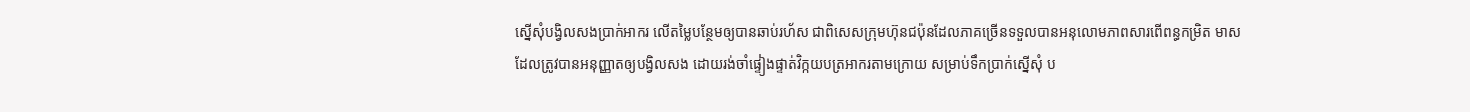ស្នើសុំបង្វិលសងប្រាក់អាករ លើតម្លៃបន្ថែមឲ្យបានឆាប់រហ័ស ជាពិសេសក្រុមហ៊ុនជប៉ុនដែលភាគច្រើនទទួលបានអនុលោមភាពសារពើពន្ធកម្រិត មាសដែលត្រូវបានអនុញ្ញាតឲ្យបង្វិលសង ដោយរង់ចាំផ្ទៀងផ្ទាត់វិក្កយបត្រអាករតាមក្រោយ សម្រាប់ទឹកប្រាក់ស្នើសុំ ប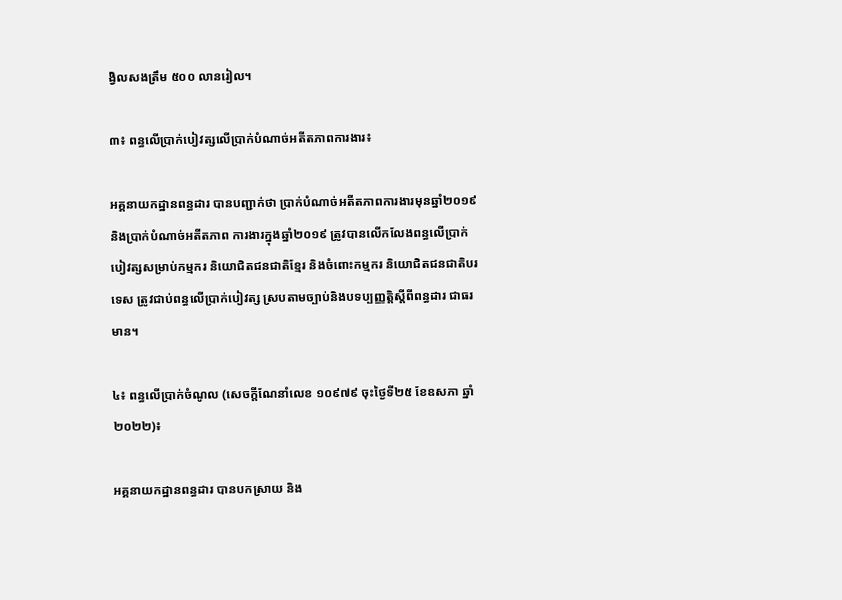ង្វិលសងត្រឹម ៥០០ លានរៀល។

៣៖ ពន្ធលើប្រាក់បៀវត្សលើប្រាក់បំណាច់អតីតភាពការងារ៖

អគ្គនាយកដ្ឋានពន្ធដារ បានបញ្ជាក់ថា ប្រាក់បំណាច់អតីតភាពការងារមុនឆ្នាំ២០១៩ និងប្រាក់បំណាច់អតីតភាព ការងារក្នុងឆ្នាំ២០១៩ ត្រូវបានលើកលែងពន្ធលើប្រាក់បៀវត្សសម្រាប់កម្មករ និយោជិតជនជាតិខ្មែរ និងចំពោះកម្មករ និយោជិតជនជាតិបរទេស ត្រូវជាប់ពន្ធលើប្រាក់បៀវត្ស ស្របតាមច្បាប់និងបទប្បញ្ញត្តិស្តីពីពន្ធដារ ជាធរមាន។

៤៖ ពន្ធលើប្រាក់ចំណូល (សេចក្តីណែនាំលេខ ១០៩៧៩ ចុះថ្ងៃទី២៥ ខែឧសភា ឆ្នាំ២០២២)៖

អគ្គនាយកដ្ឋានពន្ធដារ បានបកស្រាយ និង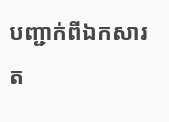បញ្ជាក់ពីឯកសារត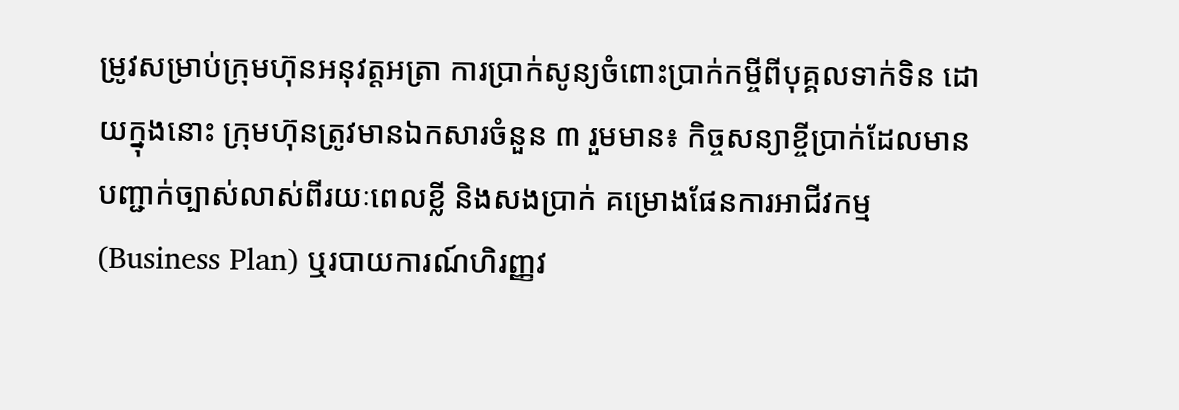ម្រូវសម្រាប់ក្រុមហ៊ុនអនុវត្តអត្រា ការប្រាក់សូន្យចំពោះប្រាក់កម្ចីពីបុគ្គលទាក់ទិន ដោយក្នុងនោះ ក្រុមហ៊ុនត្រូវមានឯកសារចំនួន ៣ រួមមាន៖ កិច្ចសន្យាខ្ចីប្រាក់ដែលមានបញ្ជាក់ច្បាស់លាស់ពីរយៈពេលខ្លី និងសងប្រាក់ គម្រោងផែនការអាជីវកម្ម (Business Plan) ឬរបាយការណ៍ហិរញ្ញវ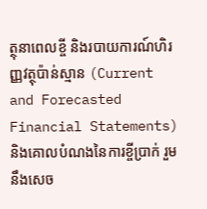ត្ថុនាពេលខ្ចី និងរបាយការណ៍ហិរញ្ញវត្ថុប៉ាន់ស្មាន (Current and Forecasted Financial Statements) និងគោលបំណងនៃការខ្ចីប្រាក់ រួមនឹងសេច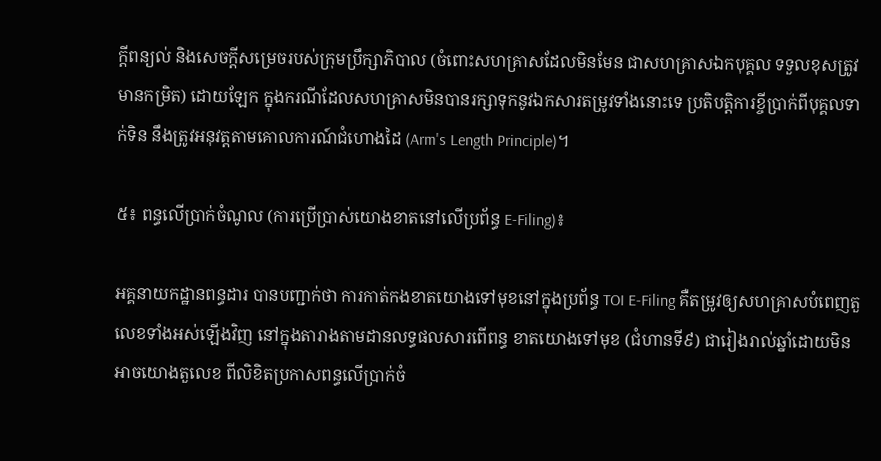ក្តីពន្យល់ និងសេចក្តីសម្រេចរបស់ក្រុមប្រឹក្សាភិបាល (ចំពោះសហគ្រាសដែលមិនមែន ជាសហគ្រាសឯកបុគ្គល ទទួលខុសត្រូវមានកម្រិត) ដោយឡែក ក្នុងករណីដែលសហគ្រាសមិនបានរក្សាទុកនូវឯកសារតម្រូវទាំងនោះទេ ប្រតិបត្តិការខ្ចីប្រាក់ពីបុគ្គលទាក់ទិន នឹងត្រូវអនុវត្តតាមគោលការណ៍ជំហោងដៃ (Arm's Length Principle)។

៥៖ ពន្ធលើប្រាក់ចំណូល (ការប្រើប្រាស់យោងខាតនៅលើប្រព័ន្ធ E-Filing)៖

អគ្គនាយកដ្ឋានពន្ធដារ បានបញ្ជាក់ថា ការកាត់កងខាតយោងទៅមុខនៅក្នុងប្រព័ន្ធ TOI E-Filing គឺតម្រូវឲ្យសហគ្រាសបំពេញតួលេខទាំងអស់ឡើងវិញ នៅក្នុងតារាងតាមដានលទ្ធផលសារពើពន្ធ ខាតយោងទៅមុខ (ជំហានទី៩) ជារៀងរាល់ឆ្នាំដោយមិនអាចយោងតួលេខ ពីលិខិតប្រកាសពន្ធលើប្រាក់ចំ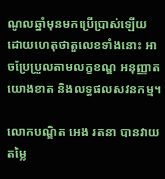ណូលឆ្នាំមុនមកប្រើប្រាស់ឡើយ ដោយហេតុថាតួលេខទាំងនោះ អាចប្រែប្រួលតាមលក្ខខណ្ឌ អនុញ្ញាតយោងខាត និងលទ្ធផលសវនកម្ម។

លោកបណ្ឌិត អេង រតនា បានវាយតម្លៃ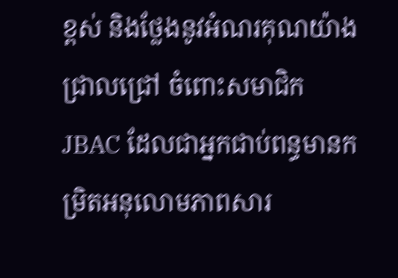ខ្ពស់ និងថ្លែងនូវអំណរគុណយ៉ាងជ្រាលជ្រៅ ចំពោះសមាជិក JBAC ដែលជាអ្នកជាប់ពន្ធមានកម្រិតអនុលោមភាពសារ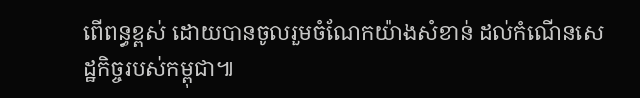ពើពន្ធខ្ពស់ ដោយបានចូលរួមចំណែកយ៉ាងសំខាន់ ដល់កំណើនសេដ្ឋកិច្ចរបស់កម្ពុជា៕